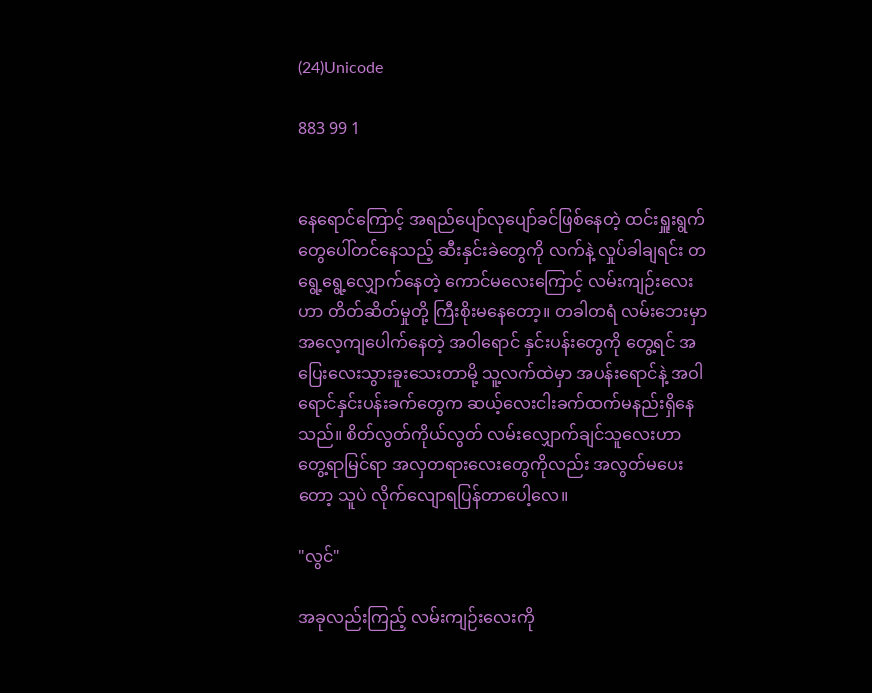(24)Unicode

883 99 1


နေရောင်ကြောင့် အရည်ပျော်လုပျော်ခင်ဖြစ်နေတဲ့ ထင်းရှူးရွက်တွေပေါ်တင်နေသည့် ဆီးနှင်းခဲတွေကို လက်နဲ့ လှုပ်ခါချရင်း တရွေ့ရွေ့လျှောက်နေတဲ့ ကောင်မလေးကြောင့် လမ်းကျဉ်းလေးဟာ တိတ်ဆိတ်မှုတို့ ကြီးစိုးမနေတော့။ တခါတရံ လမ်းဘေးမှာ အလေ့ကျပေါက်နေတဲ့ အဝါရောင် နှင်းပန်းတွေကို တွေ့ရင် အပြေးလေးသွားခူးသေးတာမို့ သူ့လက်ထဲမှာ အပန်းရောင်နဲ့ အဝါရောင်နှင်းပန်းခက်တွေက ဆယ့်လေးငါးခက်ထက်မနည်းရှိနေသည်။ စိတ်လွတ်ကိုယ်လွတ် လမ်းလျှောက်ချင်သူလေးဟာ တွေ့ရာမြင်ရာ အလှတရားလေးတွေကိုလည်း အလွတ်မပေးတော့ သူပဲ လိုက်လျောရပြန်တာပေါ့လေ။

"လွင်"

အခုလည်းကြည့် လမ်းကျဉ်းလေးကို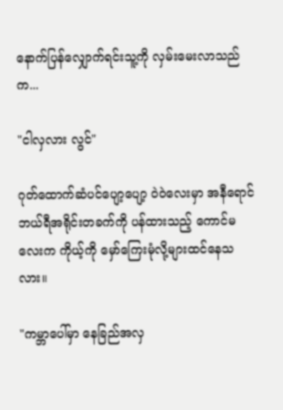နောက်ပြန်လျှောက်ရင်းသူ့ကို လှမ်းမေးလာသည်က...

"ငါလှလား လွင်"

ဂုတ်ထောက်ဆံပင်ပျော့ပျော့ ဝဲဝဲလေးမှာ အနီရောင်ဘယ်ရီအရိုင်းတခက်ကို ပန်ထားသည့် ကောင်မလေးက ကိုယ့်ကို မှော်ကြေးမုံလို့များထင်နေသလား။

"ကမ္ဘာပေါ်မှာ နေခြည်အလှ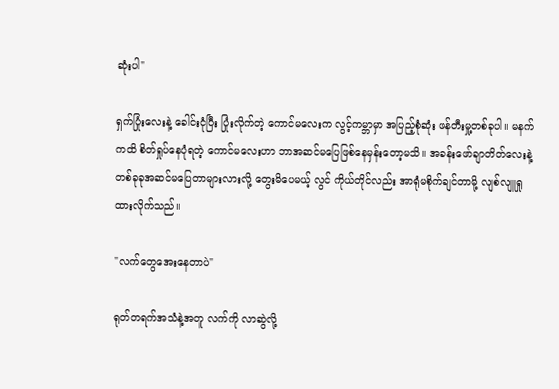ဆုံးပါ"

ရှက်ပြုံးလေးနဲ့ ခေါင်းငုံပြီး ပြုံးလိုက်တဲ့ ကောင်မလေးက လွင့်ကမ္ဘာမှာ အပြည့်စုံဆုံး ဖန်တီးမှု့တစ်ခုပါ။ မနက်ကထိ စိတ်ရှုပ်နေပုံရတဲ့ ကောင်မလေးဟာ ဘာအဆင်မပြေဖြစ်နေမှန်းတော့မသိ။ အခန်းဖော်ချာတိတ်လေးနဲ့ တစ်ခုခုအဆင်မပြေတာများလားလို့ တွေးမိပေမယ့် လွင် ကိုယ်တိုင်လည်း အာရုံမစိုက်ချင်တာမို့ လျစ်လျူရှုထားလိုက်သည်။

"လက်တွေအေးနေတာပဲ"

ရုတ်တရက်အသံနဲ့အတူ လက်ကို လာဆွဲလို့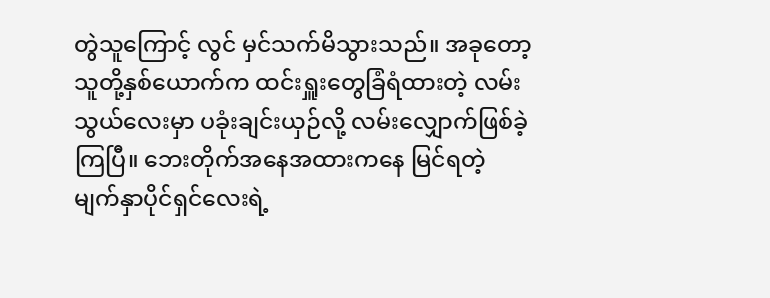တွဲသူကြောင့် လွင် မှင်သက်မိသွားသည်။ အခုတော့ သူတို့နှစ်ယောက်က ထင်းရှူးတွေခြံရံထားတဲ့ လမ်းသွယ်လေးမှာ ပခုံးချင်းယှဉ်လို့ လမ်းလျှောက်ဖြစ်ခဲ့ကြပြီ။ ဘေးတိုက်အနေအထားကနေ မြင်ရတဲ့ မျက်နှာပိုင်ရှင်လေးရဲ့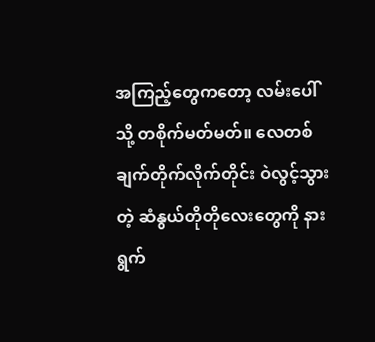အကြည့်တွေကတော့ လမ်းပေါ်သို့ တစိုက်မတ်မတ်။ လေတစ်ချက်တိုက်လိုက်တိုင်း ဝဲလွင့်သွားတဲ့ ဆံနွယ်တိုတိုလေးတွေကို နားရွက်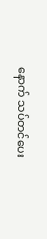နောက် သပ်တင်ပေး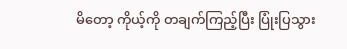မိတော့ ကိုယ့်ကို တချက်ကြည့်ပြီး ပြုံးပြသွား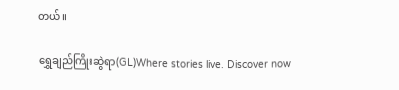တယ်။

ရွှေချည်ကြိုးဆွဲရာ(GL)Where stories live. Discover now